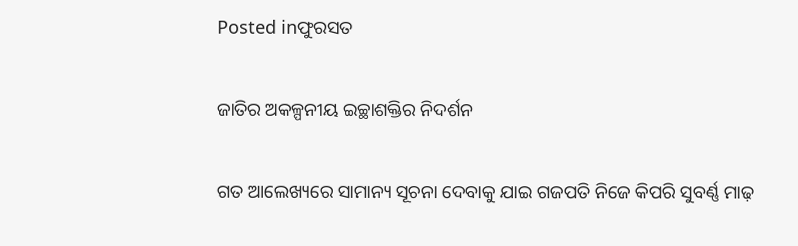Posted inଫୁରସତ

ଜାତିର ଅକଳ୍ପନୀୟ ଇଚ୍ଛାଶକ୍ତିର ନିଦର୍ଶନ

ଗତ ଆଲେଖ୍ୟରେ ସାମାନ୍ୟ ସୂଚନା ଦେବାକୁ ଯାଇ ଗଜପତି ନିଜେ କିପରି ସୁବର୍ଣ୍ଣ ମାଢ଼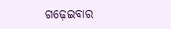ଗଢ଼େଇବାର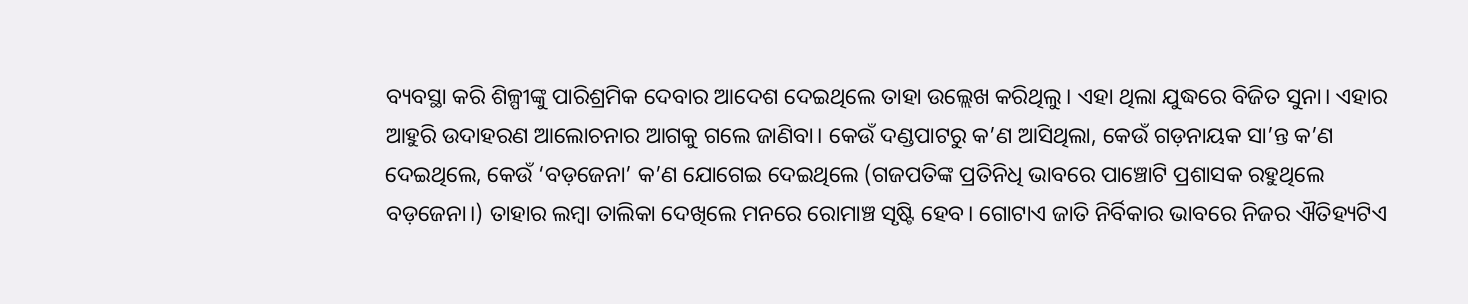ବ୍ୟବସ୍ଥା କରି ଶିଳ୍ପୀଙ୍କୁ ପାରିଶ୍ରମିକ ଦେବାର ଆଦେଶ ଦେଇଥିଲେ ତାହା ଉଲ୍ଲେଖ କରିଥିଲୁ। ଏହା ଥିଲା ଯୁଦ୍ଧରେ ବିଜିତ ସୁନା। ଏହାର ଆହୁରି ଉଦାହରଣ ଆଲୋଚନାର ଆଗକୁ ଗଲେ ଜାଣିବା। କେଉଁ ଦଣ୍ଡପାଟରୁ କ’ଣ ଆସିଥିଲା, କେଉଁ ଗଡ଼ନାୟକ ସା’ନ୍ତ କ’ଣ ଦେଇଥିଲେ, କେଉଁ ‘ବଡ଼ଜେନା’ କ’ଣ ଯୋଗେଇ ଦେଇଥିଲେ (ଗଜପତିଙ୍କ ପ୍ରତିନିଧି ଭାବରେ ପାଞ୍ଚୋଟି ପ୍ରଶାସକ ରହୁଥିଲେ ବଡ଼ଜେନା।) ତାହାର ଲମ୍ବା ତାଲିକା ଦେଖିଲେ ମନରେ ରୋମାଞ୍ଚ ସୃଷ୍ଟି ହେବ। ଗୋଟାଏ ଜାତି ନିର୍ବିକାର ଭାବରେ ନିଜର ଐତିହ୍ୟଟିଏ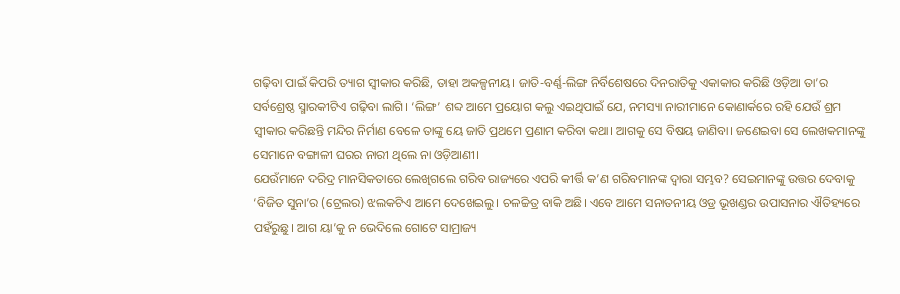ଗଢ଼ିବା ପାଇଁ କିପରି ତ୍ୟାଗ ସ୍ବୀକାର କରିଛି, ତାହା ଅକଳ୍ପନୀୟ। ଜାତି-ବର୍ଣ୍ଣ-ଲିଙ୍ଗ ନିର୍ବିଶେଷରେ ଦିନରାତିକୁ ଏକାକାର କରିଛି ଓଡ଼ିଆ ତା’ର ସର୍ବଶ୍ରେଷ୍ଠ ସ୍ମାରକୀଟିଏ ଗଢ଼ିବା ଲାଗି। ‘ଲିଙ୍ଗ’ ଶବ୍ଦ ଆମେ ପ୍ରୟୋଗ କଲୁ ଏଇଥିପାଇଁ ଯେ, ନମସ୍ୟା ନାରୀମାନେ କୋଣାର୍କରେ ରହି ଯେଉଁ ଶ୍ରମ ସ୍ବୀକାର କରିଛନ୍ତି ମନ୍ଦିର ନିର୍ମାଣ ବେଳେ ତାଙ୍କୁ ୟେ ଜାତି ପ୍ରଥମେ ପ୍ରଣାମ କରିବା କଥା। ଆଗକୁ ସେ ବିଷୟ ଜାଣିବା। ଜଣେଇବା ସେ ଲେଖକମାନଙ୍କୁ ସେମାନେ ବଙ୍ଗାଳୀ ଘରର ନାରୀ ଥିଲେ ନା ଓଡ଼ିଆଣୀ।
ଯେଉଁମାନେ ଦରିଦ୍ର ମାନସିକତାରେ ଲେଖିଗଲେ ଗରିବ ରାଜ୍ୟରେ ଏପରି କୀର୍ତ୍ତି କ’ଣ ଗରିବମାନଙ୍କ ଦ୍ୱାରା ସମ୍ଭବ? ସେଇମାନଙ୍କୁ ଉତ୍ତର ଦେବାକୁ ‘ବିଜିତ ସୁନା’ର (ଟ୍ରେଲର) ଝଲକଟିଏ ଆମେ ଦେଖେଇଲୁ। ଚଳଚ୍ଚିତ୍ର ବାକି ଅଛି। ଏବେ ଆମେ ସନାତନୀୟ ଓଡ୍ର ଭୂଖଣ୍ଡର ଉପାସନାର ଐତିହ୍ୟରେ ପହଁରୁଛୁ। ଆଗ ୟା’କୁ ନ ଭେଦିଲେ ଗୋଟେ ସାମ୍ରାଜ୍ୟ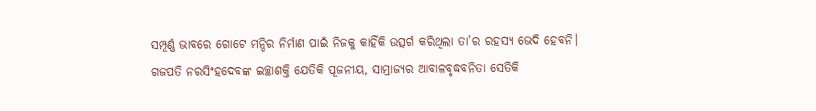ସମ୍ପୂର୍ଣ୍ଣ ଭାବରେ ଗୋଟେ ମନ୍ଦିର ନିର୍ମାଣ ପାଇଁ ନିଜକୁ କାହିଁକି ଉତ୍ସର୍ଗ କରିଥିଲା ତା’ର ରହସ୍ୟ ଭେଦି ହେବନି। ଗଜପତି ନରସିଂହଦେବଙ୍କ ଇଚ୍ଛାଶକ୍ତି ଯେତିକି ପୂଜନୀୟ, ସାମ୍ରାଜ୍ୟର ଆବାଳବୃଦ୍ଧବନିତା ସେତିକି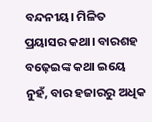ବନ୍ଦନୀୟ। ମିଳିତ ପ୍ରୟାସର କଥା। ବାରଶହ ବଢ଼େଇଙ୍କ କଥା ଇୟେ ନୁହଁ, ବାର ହଜାରରୁ ଅଧିକ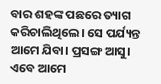ବାର ଶହଙ୍କ ପଛରେ ତ୍ୟାଗ କରିଚାଲିଥିଲେ। ସେ ପର୍ଯ୍ୟନ୍ତ ଆମେ ଯିବା। ପ୍ରସଙ୍ଗ ଆସୁ। ଏବେ ଆମେ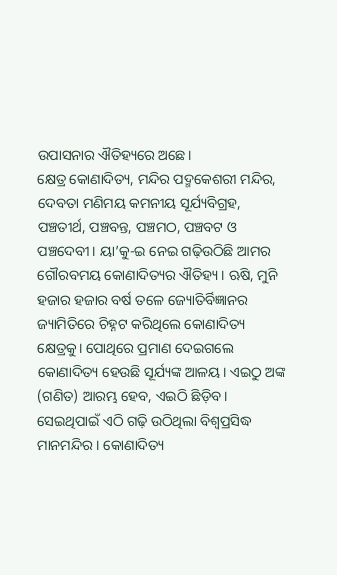ଉପାସନାର ଐତିହ୍ୟରେ ଅଛେ।
କ୍ଷେତ୍ର କୋଣାଦିତ୍ୟ, ମନ୍ଦିର ପଦ୍ମକେଶରୀ ମନ୍ଦିର, ଦେବତା ମଣିମୟ କମନୀୟ ସୂର୍ଯ୍ୟବିଗ୍ରହ, ପଞ୍ଚତୀର୍ଥ, ପଞ୍ଚବନ୍ତ, ପଞ୍ଚମଠ, ପଞ୍ଚବଟ ଓ ପଞ୍ଚଦେବୀ। ୟା’କୁ-ଇ ନେଇ ଗଢ଼ିଉଠିଛି ଆମର ଗୌରବମୟ କୋଣାଦିତ୍ୟର ଐତିହ୍ୟ। ଋଷି, ମୁନି ହଜାର ହଜାର ବର୍ଷ ତଳେ ଜ୍ୟୋତିର୍ବିଜ୍ଞାନର ଜ୍ୟାମିତିରେ ଚିହ୍ନଟ କରିଥିଲେ କୋଣାଦିତ୍ୟ କ୍ଷେତ୍ରକୁ। ପୋଥିରେ ପ୍ରମାଣ ଦେଇଗଲେ କୋଣାଦିତ୍ୟ ହେଉଛି ସୂର୍ଯ୍ୟଙ୍କ ଆଳୟ। ଏଇଠୁ ଅଙ୍କ (ଗଣିତ) ଆରମ୍ଭ ହେବ, ଏଇଠି ଛିଡ଼ିବ। ସେଇଥିପାଇଁ ଏଠି ଗଢ଼ି ଉଠିଥିଲା ବିଶ୍ୱପ୍ରସିଦ୍ଧ ମାନମନ୍ଦିର। କୋଣାଦିତ୍ୟ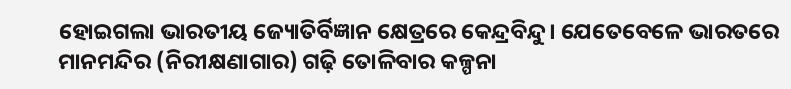ହୋଇଗଲା ଭାରତୀୟ ଜ୍ୟୋତିର୍ବିଜ୍ଞାନ କ୍ଷେତ୍ରରେ କେନ୍ଦ୍ରବିନ୍ଦୁ। ଯେତେବେଳେ ଭାରତରେ ମାନମନ୍ଦିର (ନିରୀକ୍ଷଣାଗାର) ଗଢ଼ି ତୋଳିବାର କଳ୍ପନା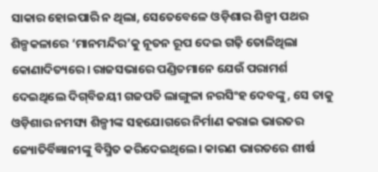ସାକାର ହୋଇପାରି ନ ଥିଲା, ସେତେବେଳେ ଓଡ଼ିଶାର ଶିଳ୍ପୀ ପଥର ଶିଳ୍ପକଳାରେ ‘ମାନମନ୍ଦିର’କୁ ନୂତନ ରୂପ ଦେଇ ଗଢ଼ି ତୋଳିଥିଲା କୋଣାଦିତ୍ୟରେ। ରାଜସଭାରେ ପଣ୍ଡିତମାନେ ଯେଉଁ ପରାମର୍ଶ ଦେଇଥିଲେ ଦିଗ୍‌ବିଜୟୀ ଗଜପତି ଲାଙ୍ଗୁଳା ନରସିଂହ ଦେବଙ୍କୁ, ସେ ତାକୁ ଓଡ଼ିଶାର ନମସ୍ୟ ଶିଳ୍ପୀଙ୍କ ସହଯୋଗରେ ନିର୍ମାଣ କରାଇ ଭାରତର ଜ୍ୟୋତିର୍ବିଜ୍ଞାନୀଙ୍କୁ ବିସ୍ମିତ କରିଦେଇଥିଲେ। କାରଣ ଭାରତରେ ଶୀର୍ଷ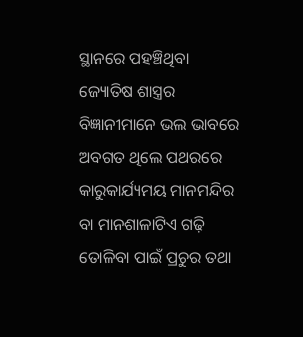ସ୍ଥାନରେ ପହଞ୍ଚିଥିବା ଜ୍ୟୋତିଷ ଶାସ୍ତ୍ରର ବିଜ୍ଞାନୀମାନେ ଭଲ ଭାବରେ ଅବଗତ ଥିଲେ ପଥରରେ କାରୁକାର୍ଯ୍ୟମୟ ମାନମନ୍ଦିର ବା ମାନଶାଳାଟିଏ ଗଢ଼ି ତୋଳିବା ପାଇଁ ପ୍ରଚୁର ତଥା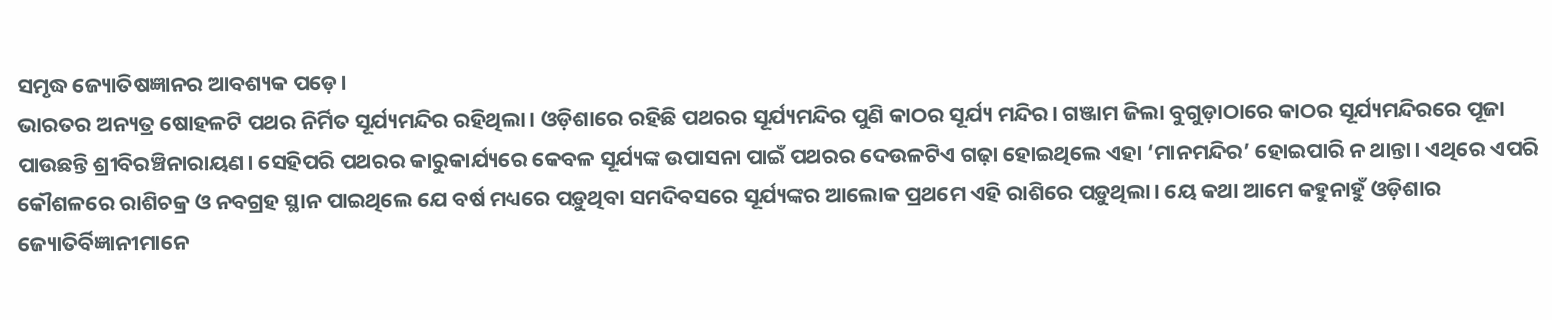ସମୃଦ୍ଧ ଜ୍ୟୋତିଷଜ୍ଞାନର ଆବଶ୍ୟକ ପଡ଼େ।
ଭାରତର ଅନ୍ୟତ୍ର ଷୋହଳଟି ପଥର ନିର୍ମିତ ସୂର୍ଯ୍ୟମନ୍ଦିର ରହିଥିଲା। ଓଡ଼ିଶାରେ ରହିଛି ପଥରର ସୂର୍ଯ୍ୟମନ୍ଦିର ପୁଣି କାଠର ସୂର୍ଯ୍ୟ ମନ୍ଦିର। ଗଞ୍ଜାମ ଜିଲା ବୁଗୁଡ଼ାଠାରେ କାଠର ସୂର୍ଯ୍ୟମନ୍ଦିରରେ ପୂଜା ପାଉଛନ୍ତି ଶ୍ରୀବିରଞ୍ଚିନାରାୟଣ। ସେହିପରି ପଥରର କାରୁକାର୍ଯ୍ୟରେ କେବଳ ସୂର୍ଯ୍ୟଙ୍କ ଉପାସନା ପାଇଁ ପଥରର ଦେଉଳଟିଏ ଗଢ଼ା ହୋଇଥିଲେ ଏହା ‘ମାନମନ୍ଦିର’ ହୋଇପାରି ନ ଥାନ୍ତା। ଏଥିରେ ଏପରି କୌଶଳରେ ରାଶିଚକ୍ର ଓ ନବଗ୍ରହ ସ୍ଥାନ ପାଇଥିଲେ ଯେ ବର୍ଷ ମଧ୍ୟରେ ପଡ଼ୁଥିବା ସମଦିବସରେ ସୂର୍ଯ୍ୟଙ୍କର ଆଲୋକ ପ୍ରଥମେ ଏହି ରାଶିରେ ପଡ଼ୁଥିଲା। ୟେ କଥା ଆମେ କହୁନାହୁଁ ଓଡ଼ିଶାର ଜ୍ୟୋତିର୍ବିଜ୍ଞାନୀମାନେ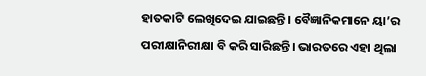ହାତକାଟି ଲେଖିଦେଇ ଯାଇଛନ୍ତି। ବୈଜ୍ଞାନିକମାନେ ୟା’ର ପରୀକ୍ଷାନିରୀକ୍ଷା ବି କରି ସାରିଛନ୍ତି। ଭାରତରେ ଏହା ଥିଲା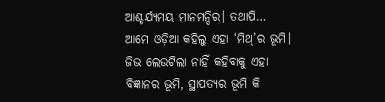ଆଶ୍ଚର୍ଯ୍ୟମୟ ମାନମନ୍ଦିର। ତଥାପି… ଆମେ ଓଡ଼ିଆ କହିଲୁ ଏହା ‘ମିଥ୍‌’ର ଭୂମି। ଜିଭ ଲେଉଟିଲା ନାହିଁ କହିବାକୁ ଏହା ବିଜ୍ଞାନର ଭୂମି, ସ୍ଥାପତ୍ୟର ଭୂମି କି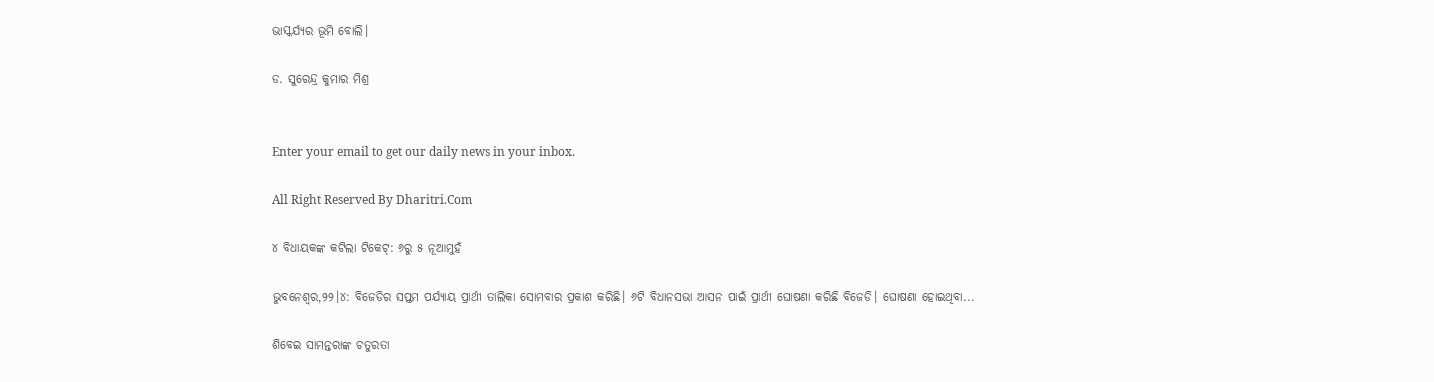ଭାସ୍କର୍ଯ୍ୟର ଭୂମି ବୋଲି।

ଡ. ସୁରେନ୍ଦ୍ର କୁମାର ମିଶ୍ର


Enter your email to get our daily news in your inbox.

All Right Reserved By Dharitri.Com

୪ ବିଧାୟକଙ୍କ କଟିଲା ଟିକେଟ୍‌: ୬ରୁ ୫ ନୂଆମୁହଁ

ଭୁବନେଶ୍ୱର,୨୨।୪: ବିଜେଡିର ସପ୍ତମ ପର୍ଯ୍ୟାୟ ପ୍ରାର୍ଥୀ ତାଲିକା ସୋମବାର ପ୍ରକାଶ କରିଛି। ୬ଟି ବିଧାନସଭା ଆସନ ପାଇଁ ପ୍ରାର୍ଥୀ ଘୋଷଣା କରିଛି ବିଜେଡି। ଘୋଷଣା ହୋଇଥିବା...

ଶିବେଇ ସାମନ୍ତରାଙ୍କ ଚତୁରତା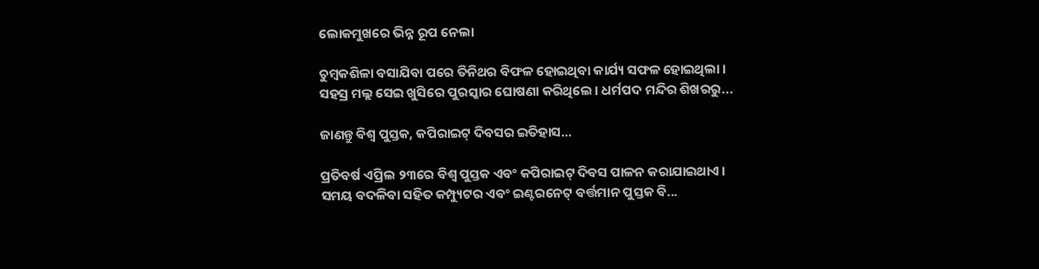ଲୋକମୁଖରେ ଭିନ୍ନ ରୂପ ନେଲା

ଚୁମ୍ବକଶିଳା ବସାଯିବା ପରେ ତିନିଥର ବିଫଳ ହୋଇଥିବା କାର୍ଯ୍ୟ ସଫଳ ହୋଇଥିଲା। ସହସ୍ର ମଲ୍ଲ ସେଇ ଖୁସିରେ ପୁରସ୍କାର ଘୋଷଣା କରିଥିଲେ। ଧର୍ମପଦ ମନ୍ଦିର ଶିଖରରୁ...

ଜାଣନ୍ତୁ ବିଶ୍ୱ ପୁସ୍ତକ, କପିରାଇଟ୍‌ ଦିବସର ଇତିହାସ…

ପ୍ରତିବର୍ଷ ଏପ୍ରିଲ ୨୩ରେ ବିଶ୍ୱ ପୁସ୍ତକ ଏବଂ କପିରାଇଟ୍‌ ଦିବସ ପାଳନ କରାଯାଇଥାଏ। ସମୟ ବଦଳିବା ସହିତ କମ୍ପ୍ୟୁଟର ଏବଂ ଇଣ୍ଟରନେଟ୍‌ ବର୍ତ୍ତମାନ ପୁସ୍ତକ ବି...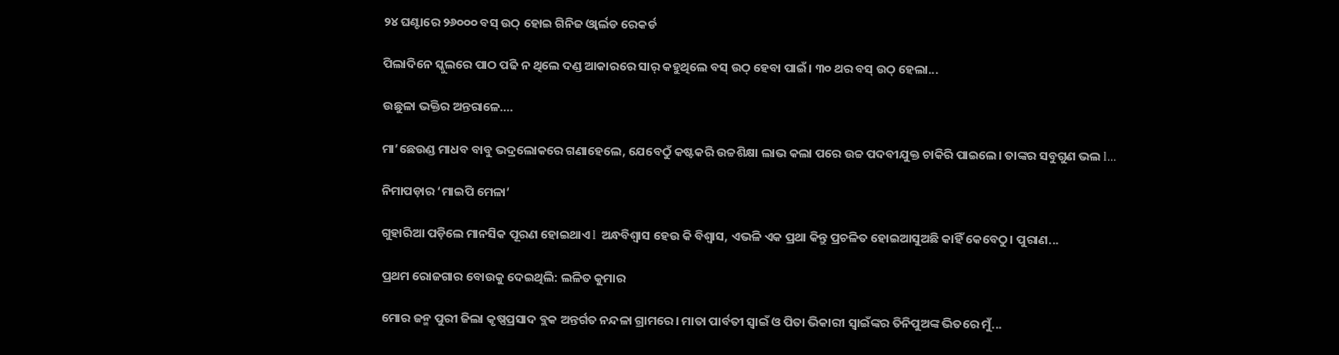୨୪ ଘଣ୍ଟାରେ ୨୬୦୦୦ ବସ୍‌ ଉଠ୍‌ ହୋଇ ଗିନିଜ ଓ୍ବାର୍ଲଡ ରେକର୍ଡ

ପିଲାଦିନେ ସ୍କୁଲରେ ପାଠ ପଢି ନ ଥିଲେ ଦଣ୍ଡ ଆକାରରେ ସାର୍‌ କହୁଥିଲେ ବସ୍‌ ଉଠ୍‌ ହେବା ପାଇଁ। ୩୦ ଥର ବସ୍‌ ଉଠ୍‌ ହେଲା...

ଉଛୁଳା ଭକ୍ତିର ଅନ୍ତରାଳେ….

ମା’ଛେଉଣ୍ଡ ମାଧବ ବାବୁ ଭଦ୍ରଲୋକରେ ଗଣାହେଲେ, ଯେବେଠୁଁ କଷ୍ଟକରି ଉଚ୍ଚଶିକ୍ଷା ଲାଭ କଲା ପରେ ଉଚ୍ଚ ପଦବୀଯୁକ୍ତ ଚାକିରି ପାଇଲେ। ତାଙ୍କର ସବୁଗୁଣ ଭଲ l...

ନିମାପଡ଼ାର ‘ମାଇପି ମେଳା’

ଗୁହାରିଆ ପଡ଼ିଲେ ମାନସିକ ପୂରଣ ହୋଇଥାଏ l ଅନ୍ଧବିଶ୍ୱାସ ହେଉ କି ବିଶ୍ୱାସ, ଏଭଳି ଏକ ପ୍ରଥା କିନ୍ତୁ ପ୍ରଚଳିତ ହୋଇଆସୁଅଛି କାହିଁ କେବେଠୁ। ପୁରାଣ...

ପ୍ରଥମ ରୋଜଗାର ବୋଉକୁ ଦେଇଥିଲି: ଲଳିତ କୁମାର

ମୋର ଜନ୍ମ ପୁରୀ ଜିଲା କୃଷ୍ଣପ୍ରସାଦ ବ୍ଲକ ଅନ୍ତର୍ଗତ ନନ୍ଦଳା ଗ୍ରାମରେ। ମାତା ପାର୍ବତୀ ସ୍ବାଇଁ ଓ ପିତା ଭିକାରୀ ସ୍ବାଇଁଙ୍କର ତିନିପୁଅଙ୍କ ଭିତରେ ମୁଁ...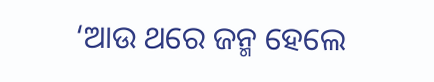‘ଆଉ ଥରେ ଜନ୍ମ ହେଲେ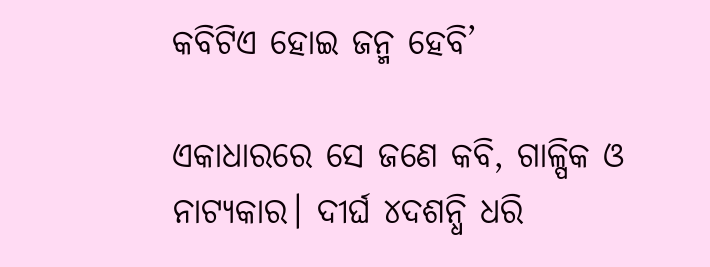କବିଟିଏ ହୋଇ ଜନ୍ମ ହେବି’

ଏକାଧାରରେ ସେ ଜଣେ କବି, ଗାଳ୍ପିକ ଓ ନାଟ୍ୟକାର। ଦୀର୍ଘ ୪ଦଶନ୍ଧି ଧରି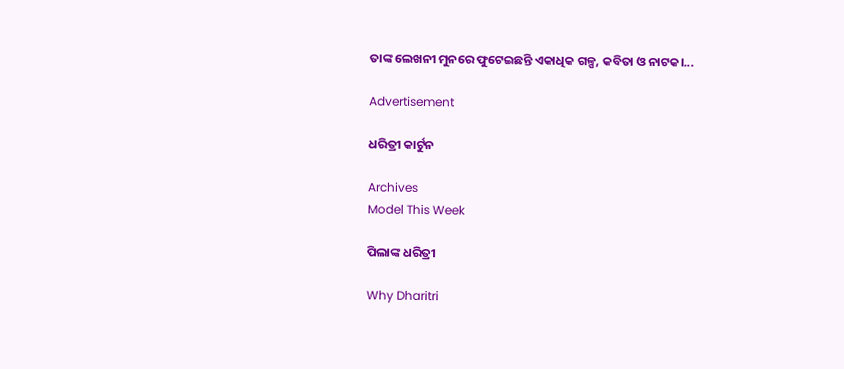ତାଙ୍କ ଲେଖନୀ ମୁନରେ ଫୁଟେଇଛନ୍ତି ଏକାଧିକ ଗଳ୍ପ, କବିତା ଓ ନାଟକ।...

Advertisement

ଧରିତ୍ରୀ କାର୍ଟୁନ

Archives
Model This Week

ପିଲାଙ୍କ ଧରିତ୍ରୀ

Why Dharitri